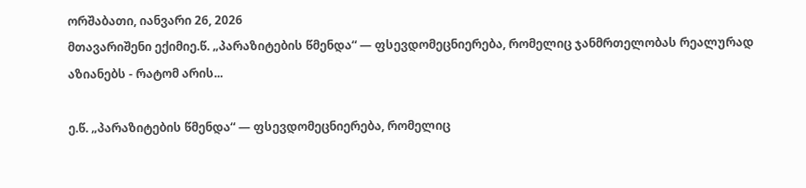ორშაბათი, იანვარი 26, 2026
მთავარიშენი ექიმიე.წ. „პარაზიტების წმენდა“ — ფსევდომეცნიერება, რომელიც ჯანმრთელობას რეალურად აზიანებს - რატომ არის...

ე.წ. „პარაზიტების წმენდა“ — ფსევდომეცნიერება, რომელიც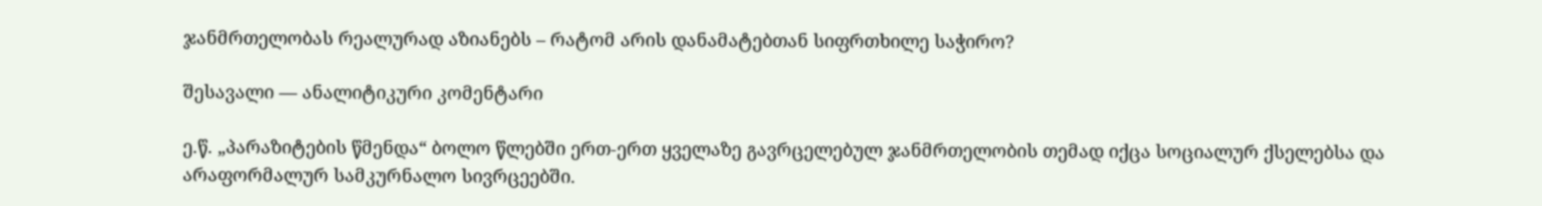ჯანმრთელობას რეალურად აზიანებს – რატომ არის დანამატებთან სიფრთხილე საჭირო?

შესავალი — ანალიტიკური კომენტარი

ე.წ. „პარაზიტების წმენდა“ ბოლო წლებში ერთ-ერთ ყველაზე გავრცელებულ ჯანმრთელობის თემად იქცა სოციალურ ქსელებსა და არაფორმალურ სამკურნალო სივრცეებში.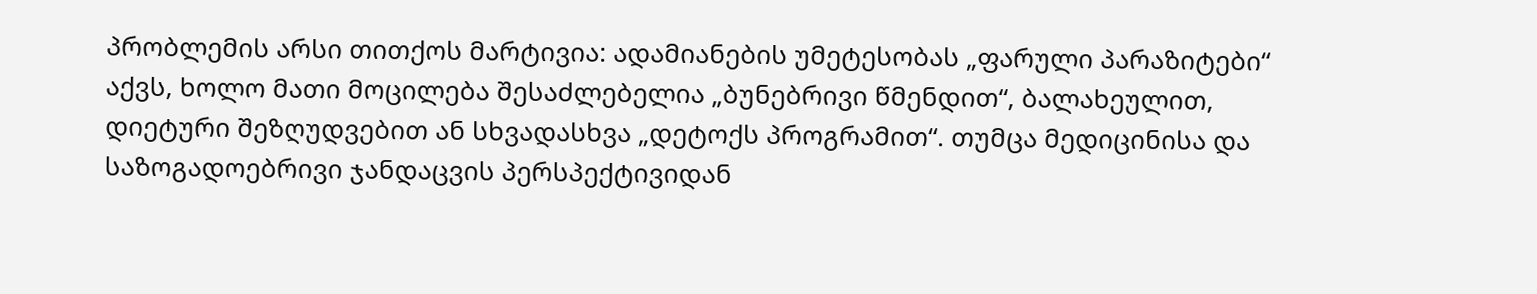პრობლემის არსი თითქოს მარტივია: ადამიანების უმეტესობას „ფარული პარაზიტები“ აქვს, ხოლო მათი მოცილება შესაძლებელია „ბუნებრივი წმენდით“, ბალახეულით, დიეტური შეზღუდვებით ან სხვადასხვა „დეტოქს პროგრამით“. თუმცა მედიცინისა და საზოგადოებრივი ჯანდაცვის პერსპექტივიდან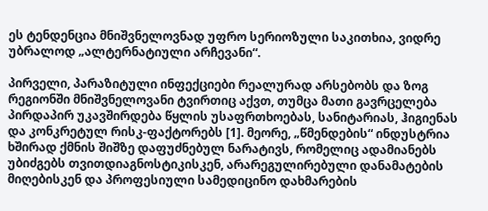ეს ტენდენცია მნიშვნელოვნად უფრო სერიოზული საკითხია, ვიდრე უბრალოდ „ალტერნატიული არჩევანი“.

პირველი, პარაზიტული ინფექციები რეალურად არსებობს და ზოგ რეგიონში მნიშვნელოვანი ტვირთიც აქვთ, თუმცა მათი გავრცელება პირდაპირ უკავშირდება წყლის უსაფრთხოებას, სანიტარიას, ჰიგიენას და კონკრეტულ რისკ-ფაქტორებს [1]. მეორე, „წმენდების“ ინდუსტრია ხშირად ქმნის შიშზე დაფუძნებულ ნარატივს, რომელიც ადამიანებს უბიძგებს თვითდიაგნოსტიკისკენ, არარეგულირებული დანამატების მიღებისკენ და პროფესიული სამედიცინო დახმარების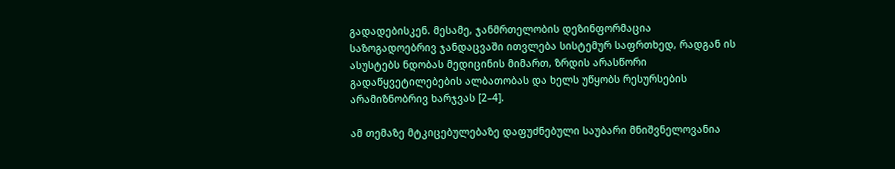გადადებისკენ. მესამე, ჯანმრთელობის დეზინფორმაცია საზოგადოებრივ ჯანდაცვაში ითვლება სისტემურ საფრთხედ, რადგან ის ასუსტებს ნდობას მედიცინის მიმართ, ზრდის არასწორი გადაწყვეტილებების ალბათობას და ხელს უწყობს რესურსების არამიზნობრივ ხარჯვას [2–4].

ამ თემაზე მტკიცებულებაზე დაფუძნებული საუბარი მნიშვნელოვანია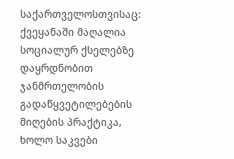საქართველოსთვისაც: ქვეყანაში მაღალია სოციალურ ქსელებზე დაყრდნობით ჯანმრთელობის გადაწყვეტილებების მიღების პრაქტიკა, ხოლო საკვები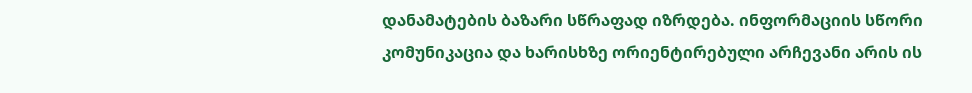დანამატების ბაზარი სწრაფად იზრდება. ინფორმაციის სწორი კომუნიკაცია და ხარისხზე ორიენტირებული არჩევანი არის ის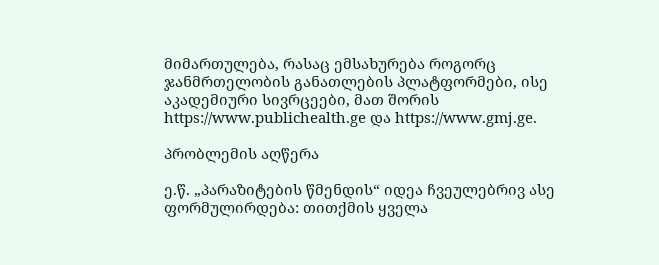მიმართულება, რასაც ემსახურება როგორც ჯანმრთელობის განათლების პლატფორმები, ისე აკადემიური სივრცეები, მათ შორის https://www.publichealth.ge და https://www.gmj.ge.

პრობლემის აღწერა

ე.წ. „პარაზიტების წმენდის“ იდეა ჩვეულებრივ ასე ფორმულირდება: თითქმის ყველა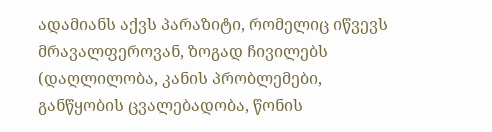ადამიანს აქვს პარაზიტი, რომელიც იწვევს მრავალფეროვან, ზოგად ჩივილებს (დაღლილობა, კანის პრობლემები, განწყობის ცვალებადობა, წონის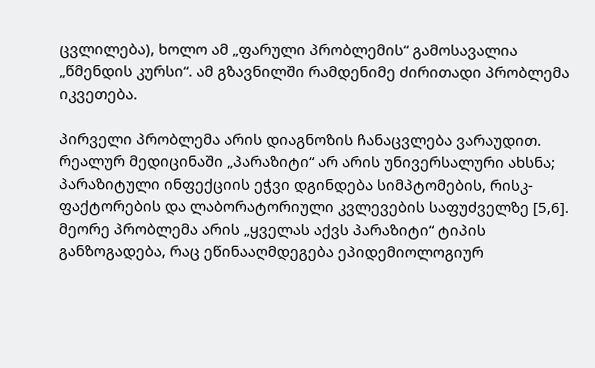ცვლილება), ხოლო ამ „ფარული პრობლემის“ გამოსავალია „წმენდის კურსი“. ამ გზავნილში რამდენიმე ძირითადი პრობლემა იკვეთება.

პირველი პრობლემა არის დიაგნოზის ჩანაცვლება ვარაუდით. რეალურ მედიცინაში „პარაზიტი“ არ არის უნივერსალური ახსნა; პარაზიტული ინფექციის ეჭვი დგინდება სიმპტომების, რისკ-ფაქტორების და ლაბორატორიული კვლევების საფუძველზე [5,6]. მეორე პრობლემა არის „ყველას აქვს პარაზიტი“ ტიპის განზოგადება, რაც ეწინააღმდეგება ეპიდემიოლოგიურ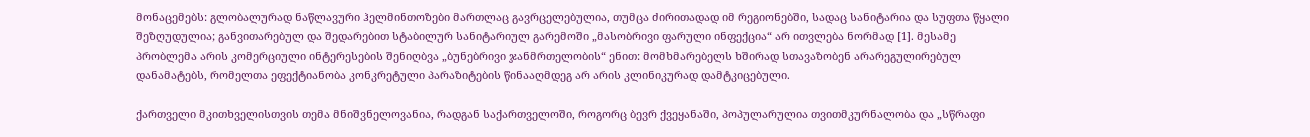მონაცემებს: გლობალურად ნაწლავური ჰელმინთოზები მართლაც გავრცელებულია, თუმცა ძირითადად იმ რეგიონებში, სადაც სანიტარია და სუფთა წყალი შეზღუდულია; განვითარებულ და შედარებით სტაბილურ სანიტარიულ გარემოში „მასობრივი ფარული ინფექცია“ არ ითვლება ნორმად [1]. მესამე პრობლემა არის კომერციული ინტერესების შენიღბვა „ბუნებრივი ჯანმრთელობის“ ენით: მომხმარებელს ხშირად სთავაზობენ არარეგულირებულ დანამატებს, რომელთა ეფექტიანობა კონკრეტული პარაზიტების წინააღმდეგ არ არის კლინიკურად დამტკიცებული.

ქართველი მკითხველისთვის თემა მნიშვნელოვანია, რადგან საქართველოში, როგორც ბევრ ქვეყანაში, პოპულარულია თვითმკურნალობა და „სწრაფი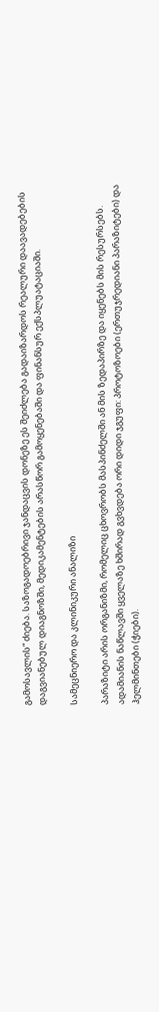გამოსავლის“ ძიება. საზოგადოებრივი ჯანდაცვის დონეზე ეს შეიძლება გადაიზარდოს რეალური დაავადებების დაგვიანებულ დიაგნოზში, მედიკამენტების არასწორ გამოყენებაში და ფინანსურ ექსპლუატაციაში.

სამეცნიერო და კლინიკური ანალიზი

პარაზიტი არის ორგანიზმი, რომელიც ცხოვრობს მასპინძელში ან მის ზედაპირზე და იყენებს მის რესურსებს. ადამიანის ნაწლავში ყველაზე ხშირად გვხვდება ორი დიდი ჯგუფი: პროტოზოები (ერთუჯრედიანი პარაზიტები) და ჰელმინთები (ჭიები).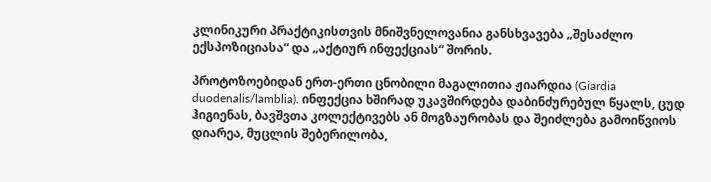კლინიკური პრაქტიკისთვის მნიშვნელოვანია განსხვავება „შესაძლო ექსპოზიციასა“ და „აქტიურ ინფექციას“ შორის.

პროტოზოებიდან ერთ-ერთი ცნობილი მაგალითია ჟიარდია (Giardia duodenalis/lamblia). ინფექცია ხშირად უკავშირდება დაბინძურებულ წყალს, ცუდ ჰიგიენას, ბავშვთა კოლექტივებს ან მოგზაურობას და შეიძლება გამოიწვიოს დიარეა, მუცლის შებერილობა,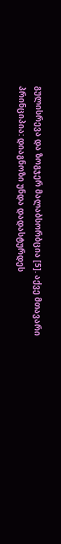გულისრევა და ზოგჯერ მალაბსორბცია [5]. აქვე მთავარი პრინციპია: დიაგნოზი უნდა დადასტურდეს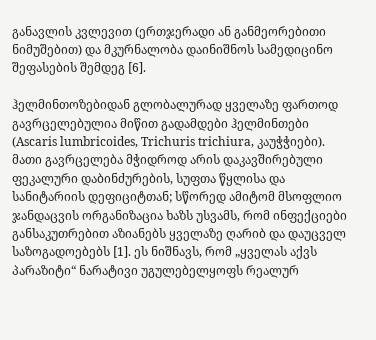განავლის კვლევით (ერთჯერადი ან განმეორებითი ნიმუშებით) და მკურნალობა დაინიშნოს სამედიცინო შეფასების შემდეგ [6].

ჰელმინთოზებიდან გლობალურად ყველაზე ფართოდ გავრცელებულია მიწით გადამდები ჰელმინთები (Ascaris lumbricoides, Trichuris trichiura, კაუჭჭიები). მათი გავრცელება მჭიდროდ არის დაკავშირებული ფეკალური დაბინძურების, სუფთა წყლისა და სანიტარიის დეფიციტთან; სწორედ ამიტომ მსოფლიო ჯანდაცვის ორგანიზაცია ხაზს უსვამს, რომ ინფექციები განსაკუთრებით აზიანებს ყველაზე ღარიბ და დაუცველ საზოგადოებებს [1]. ეს ნიშნავს, რომ „ყველას აქვს პარაზიტი“ ნარატივი უგულებელყოფს რეალურ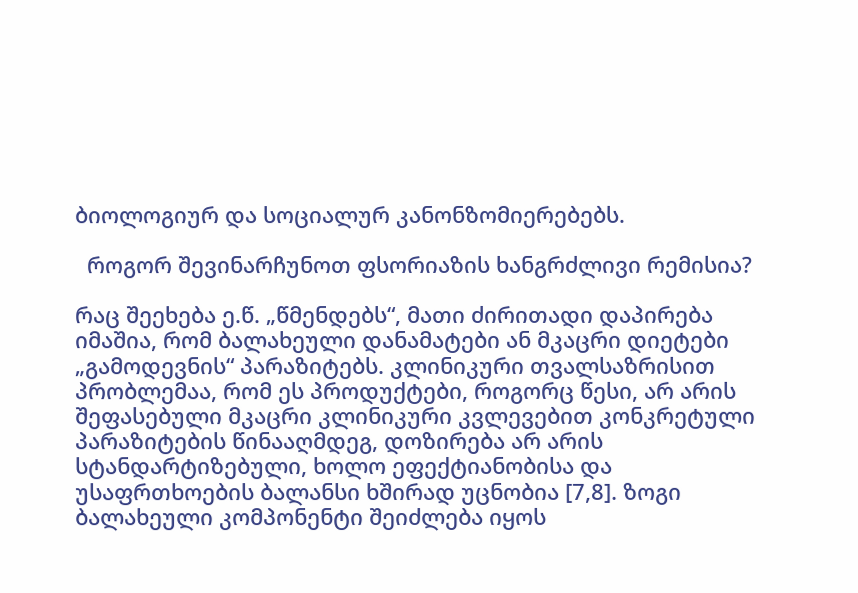ბიოლოგიურ და სოციალურ კანონზომიერებებს.

  როგორ შევინარჩუნოთ ფსორიაზის ხანგრძლივი რემისია?

რაც შეეხება ე.წ. „წმენდებს“, მათი ძირითადი დაპირება იმაშია, რომ ბალახეული დანამატები ან მკაცრი დიეტები „გამოდევნის“ პარაზიტებს. კლინიკური თვალსაზრისით პრობლემაა, რომ ეს პროდუქტები, როგორც წესი, არ არის შეფასებული მკაცრი კლინიკური კვლევებით კონკრეტული პარაზიტების წინააღმდეგ, დოზირება არ არის სტანდარტიზებული, ხოლო ეფექტიანობისა და უსაფრთხოების ბალანსი ხშირად უცნობია [7,8]. ზოგი ბალახეული კომპონენტი შეიძლება იყოს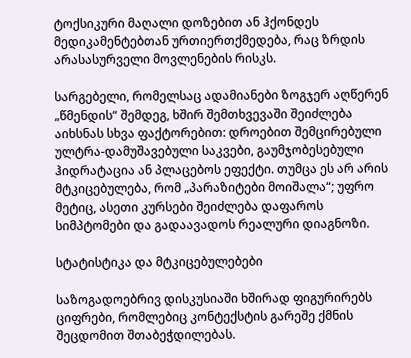ტოქსიკური მაღალი დოზებით ან ჰქონდეს მედიკამენტებთან ურთიერთქმედება, რაც ზრდის არასასურველი მოვლენების რისკს.

სარგებელი, რომელსაც ადამიანები ზოგჯერ აღწერენ „წმენდის“ შემდეგ, ხშირ შემთხვევაში შეიძლება აიხსნას სხვა ფაქტორებით: დროებით შემცირებული ულტრა-დამუშავებული საკვები, გაუმჯობესებული ჰიდრატაცია ან პლაცებოს ეფექტი. თუმცა ეს არ არის მტკიცებულება, რომ „პარაზიტები მოიშალა“; უფრო მეტიც, ასეთი კურსები შეიძლება დაფაროს სიმპტომები და გადაავადოს რეალური დიაგნოზი.

სტატისტიკა და მტკიცებულებები

საზოგადოებრივ დისკუსიაში ხშირად ფიგურირებს ციფრები, რომლებიც კონტექსტის გარეშე ქმნის შეცდომით შთაბეჭდილებას.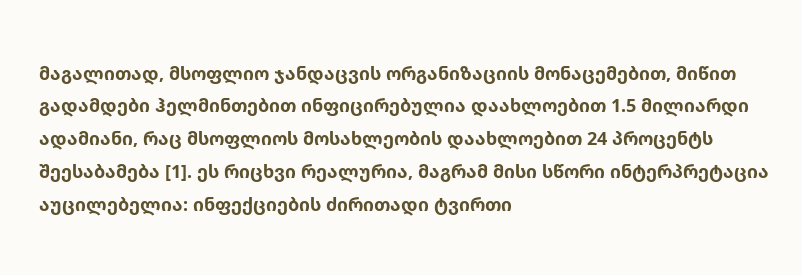მაგალითად, მსოფლიო ჯანდაცვის ორგანიზაციის მონაცემებით, მიწით გადამდები ჰელმინთებით ინფიცირებულია დაახლოებით 1.5 მილიარდი ადამიანი, რაც მსოფლიოს მოსახლეობის დაახლოებით 24 პროცენტს შეესაბამება [1]. ეს რიცხვი რეალურია, მაგრამ მისი სწორი ინტერპრეტაცია აუცილებელია: ინფექციების ძირითადი ტვირთი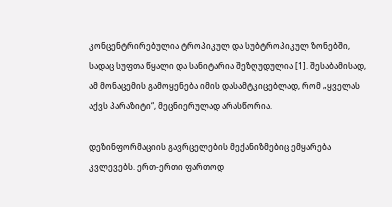კონცენტრირებულია ტროპიკულ და სუბტროპიკულ ზონებში, სადაც სუფთა წყალი და სანიტარია შეზღუდულია [1]. შესაბამისად, ამ მონაცემის გამოყენება იმის დასამტკიცებლად, რომ „ყველას აქვს პარაზიტი“, მეცნიერულად არასწორია.

დეზინფორმაციის გავრცელების მექანიზმებიც ემყარება კვლევებს. ერთ-ერთი ფართოდ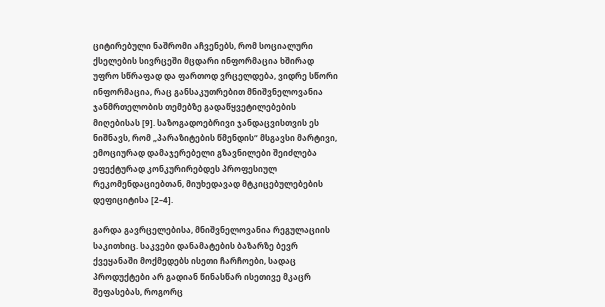ციტირებული ნაშრომი აჩვენებს, რომ სოციალური ქსელების სივრცეში მცდარი ინფორმაცია ხშირად უფრო სწრაფად და ფართოდ ვრცელდება, ვიდრე სწორი ინფორმაცია, რაც განსაკუთრებით მნიშვნელოვანია ჯანმრთელობის თემებზე გადაწყვეტილებების მიღებისას [9]. საზოგადოებრივი ჯანდაცვისთვის ეს ნიშნავს, რომ „პარაზიტების წმენდის“ მსგავსი მარტივი, ემოციურად დამაჯერებელი გზავნილები შეიძლება ეფექტურად კონკურირებდეს პროფესიულ რეკომენდაციებთან, მიუხედავად მტკიცებულებების დეფიციტისა [2–4].

გარდა გავრცელებისა, მნიშვნელოვანია რეგულაციის საკითხიც. საკვები დანამატების ბაზარზე ბევრ ქვეყანაში მოქმედებს ისეთი ჩარჩოები, სადაც პროდუქტები არ გადიან წინასწარ ისეთივე მკაცრ შეფასებას, როგორც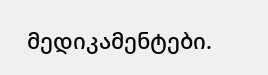მედიკამენტები.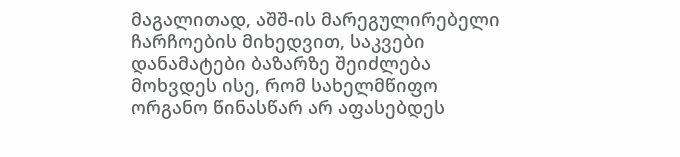მაგალითად, აშშ-ის მარეგულირებელი ჩარჩოების მიხედვით, საკვები დანამატები ბაზარზე შეიძლება მოხვდეს ისე, რომ სახელმწიფო ორგანო წინასწარ არ აფასებდეს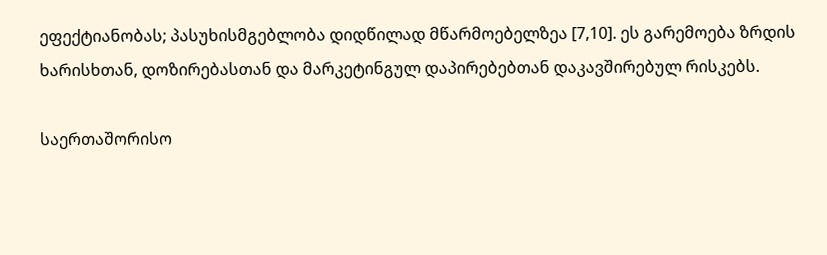ეფექტიანობას; პასუხისმგებლობა დიდწილად მწარმოებელზეა [7,10]. ეს გარემოება ზრდის ხარისხთან, დოზირებასთან და მარკეტინგულ დაპირებებთან დაკავშირებულ რისკებს.

საერთაშორისო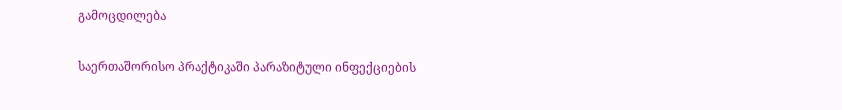გამოცდილება

საერთაშორისო პრაქტიკაში პარაზიტული ინფექციების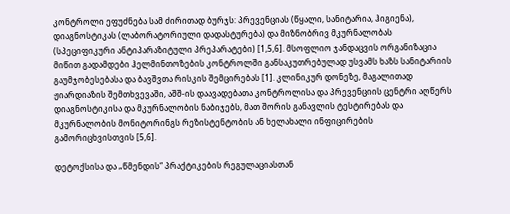კონტროლი ეფუძნება სამ ძირითად ბურჯს: პრევენციას (წყალი, სანიტარია, ჰიგიენა), დიაგნოსტიკას (ლაბორატორიული დადასტურება) და მიზნობრივ მკურნალობას (სპეციფიკური ანტიპარაზიტული პრეპარატები) [1,5,6]. მსოფლიო ჯანდაცვის ორგანიზაცია მიწით გადამდები ჰელმინთოზების კონტროლში განსაკუთრებულად უსვამს ხაზს სანიტარიის გაუმჯობესებასა და ბავშვთა რისკის შემცირებას [1]. კლინიკურ დონეზე, მაგალითად ჟიარდიაზის შემთხვევაში, აშშ-ის დაავადებათა კონტროლისა და პრევენციის ცენტრი აღწერს დიაგნოსტიკისა და მკურნალობის ნაბიჯებს, მათ შორის განავლის ტესტირებას და მკურნალობის მონიტორინგს რეზისტენტობის ან ხელახალი ინფიცირების გამორიცხვისთვის [5,6].

დეტოქსისა და „წმენდის“ პრაქტიკების რეგულაციასთან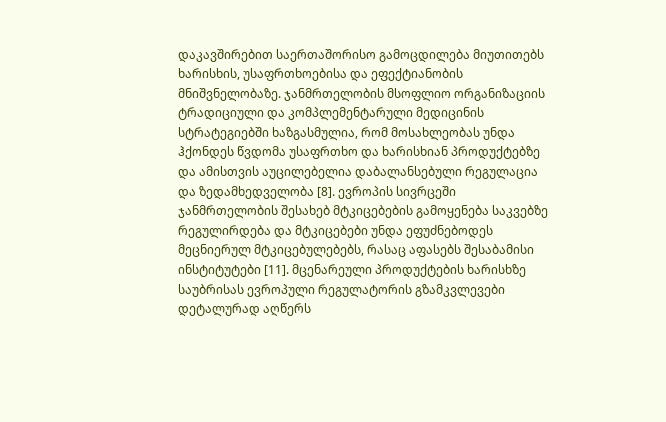დაკავშირებით საერთაშორისო გამოცდილება მიუთითებს ხარისხის, უსაფრთხოებისა და ეფექტიანობის მნიშვნელობაზე. ჯანმრთელობის მსოფლიო ორგანიზაციის ტრადიციული და კომპლემენტარული მედიცინის სტრატეგიებში ხაზგასმულია, რომ მოსახლეობას უნდა ჰქონდეს წვდომა უსაფრთხო და ხარისხიან პროდუქტებზე და ამისთვის აუცილებელია დაბალანსებული რეგულაცია და ზედამხედველობა [8]. ევროპის სივრცეში ჯანმრთელობის შესახებ მტკიცებების გამოყენება საკვებზე რეგულირდება და მტკიცებები უნდა ეფუძნებოდეს მეცნიერულ მტკიცებულებებს, რასაც აფასებს შესაბამისი ინსტიტუტები [11]. მცენარეული პროდუქტების ხარისხზე საუბრისას ევროპული რეგულატორის გზამკვლევები დეტალურად აღწერს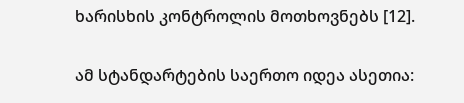ხარისხის კონტროლის მოთხოვნებს [12].

ამ სტანდარტების საერთო იდეა ასეთია: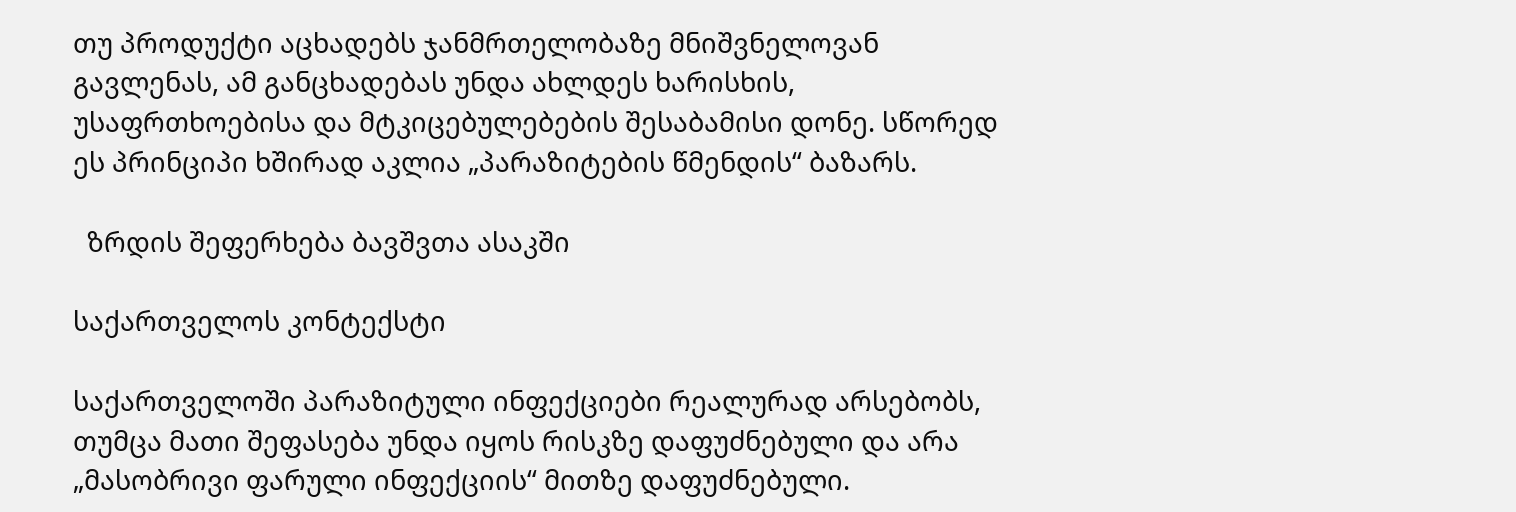თუ პროდუქტი აცხადებს ჯანმრთელობაზე მნიშვნელოვან გავლენას, ამ განცხადებას უნდა ახლდეს ხარისხის, უსაფრთხოებისა და მტკიცებულებების შესაბამისი დონე. სწორედ ეს პრინციპი ხშირად აკლია „პარაზიტების წმენდის“ ბაზარს.

  ზრდის შეფერხება ბავშვთა ასაკში

საქართველოს კონტექსტი

საქართველოში პარაზიტული ინფექციები რეალურად არსებობს, თუმცა მათი შეფასება უნდა იყოს რისკზე დაფუძნებული და არა „მასობრივი ფარული ინფექციის“ მითზე დაფუძნებული.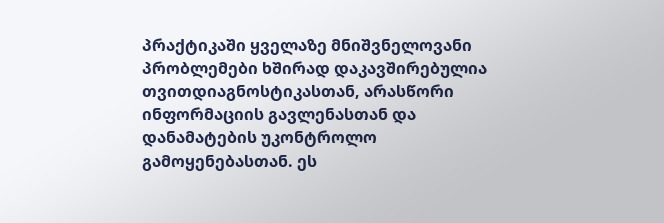პრაქტიკაში ყველაზე მნიშვნელოვანი პრობლემები ხშირად დაკავშირებულია თვითდიაგნოსტიკასთან, არასწორი ინფორმაციის გავლენასთან და დანამატების უკონტროლო გამოყენებასთან. ეს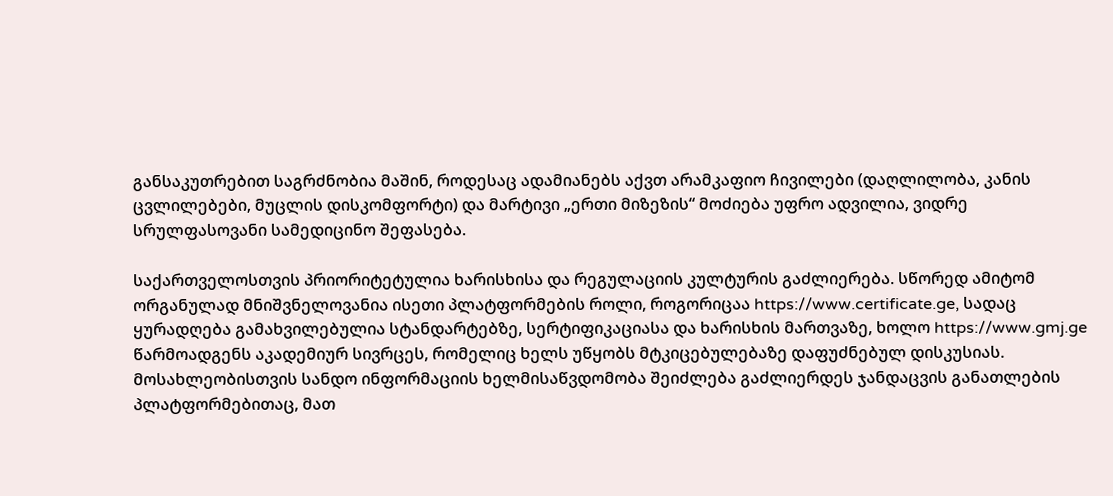განსაკუთრებით საგრძნობია მაშინ, როდესაც ადამიანებს აქვთ არამკაფიო ჩივილები (დაღლილობა, კანის ცვლილებები, მუცლის დისკომფორტი) და მარტივი „ერთი მიზეზის“ მოძიება უფრო ადვილია, ვიდრე სრულფასოვანი სამედიცინო შეფასება.

საქართველოსთვის პრიორიტეტულია ხარისხისა და რეგულაციის კულტურის გაძლიერება. სწორედ ამიტომ ორგანულად მნიშვნელოვანია ისეთი პლატფორმების როლი, როგორიცაა https://www.certificate.ge, სადაც ყურადღება გამახვილებულია სტანდარტებზე, სერტიფიკაციასა და ხარისხის მართვაზე, ხოლო https://www.gmj.ge წარმოადგენს აკადემიურ სივრცეს, რომელიც ხელს უწყობს მტკიცებულებაზე დაფუძნებულ დისკუსიას. მოსახლეობისთვის სანდო ინფორმაციის ხელმისაწვდომობა შეიძლება გაძლიერდეს ჯანდაცვის განათლების პლატფორმებითაც, მათ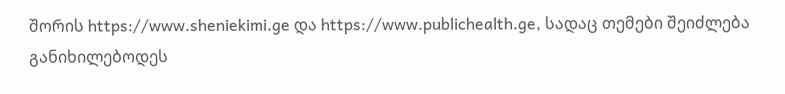შორის https://www.sheniekimi.ge და https://www.publichealth.ge, სადაც თემები შეიძლება განიხილებოდეს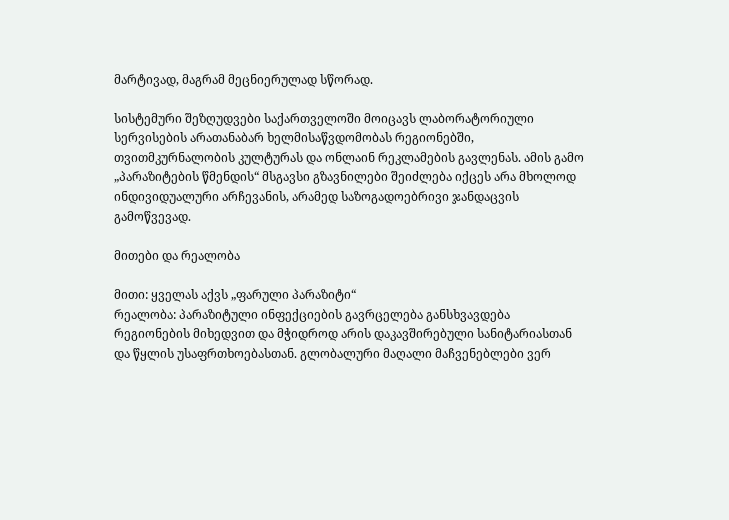მარტივად, მაგრამ მეცნიერულად სწორად.

სისტემური შეზღუდვები საქართველოში მოიცავს ლაბორატორიული სერვისების არათანაბარ ხელმისაწვდომობას რეგიონებში, თვითმკურნალობის კულტურას და ონლაინ რეკლამების გავლენას. ამის გამო „პარაზიტების წმენდის“ მსგავსი გზავნილები შეიძლება იქცეს არა მხოლოდ ინდივიდუალური არჩევანის, არამედ საზოგადოებრივი ჯანდაცვის გამოწვევად.

მითები და რეალობა

მითი: ყველას აქვს „ფარული პარაზიტი“
რეალობა: პარაზიტული ინფექციების გავრცელება განსხვავდება რეგიონების მიხედვით და მჭიდროდ არის დაკავშირებული სანიტარიასთან და წყლის უსაფრთხოებასთან. გლობალური მაღალი მაჩვენებლები ვერ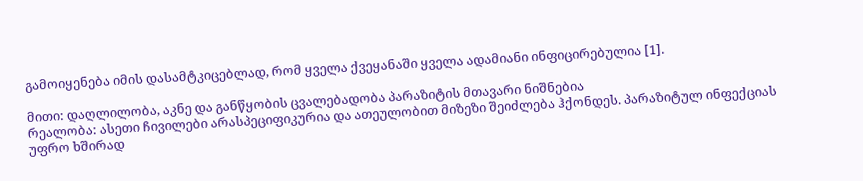გამოიყენება იმის დასამტკიცებლად, რომ ყველა ქვეყანაში ყველა ადამიანი ინფიცირებულია [1].

მითი: დაღლილობა, აკნე და განწყობის ცვალებადობა პარაზიტის მთავარი ნიშნებია
რეალობა: ასეთი ჩივილები არასპეციფიკურია და ათეულობით მიზეზი შეიძლება ჰქონდეს. პარაზიტულ ინფექციას უფრო ხშირად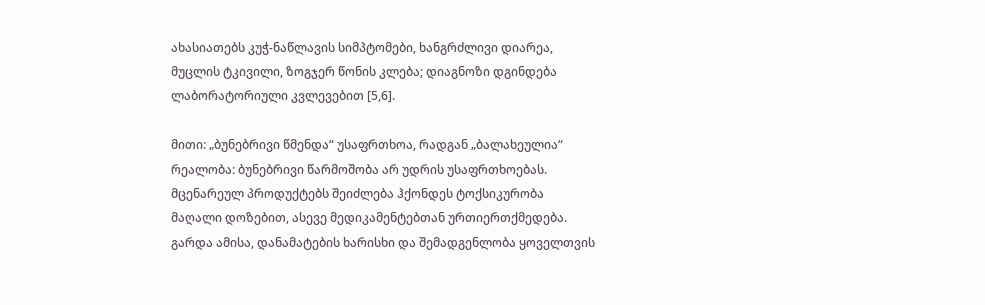ახასიათებს კუჭ-ნაწლავის სიმპტომები, ხანგრძლივი დიარეა, მუცლის ტკივილი, ზოგჯერ წონის კლება; დიაგნოზი დგინდება ლაბორატორიული კვლევებით [5,6].

მითი: „ბუნებრივი წმენდა“ უსაფრთხოა, რადგან „ბალახეულია“
რეალობა: ბუნებრივი წარმოშობა არ უდრის უსაფრთხოებას. მცენარეულ პროდუქტებს შეიძლება ჰქონდეს ტოქსიკურობა მაღალი დოზებით, ასევე მედიკამენტებთან ურთიერთქმედება. გარდა ამისა, დანამატების ხარისხი და შემადგენლობა ყოველთვის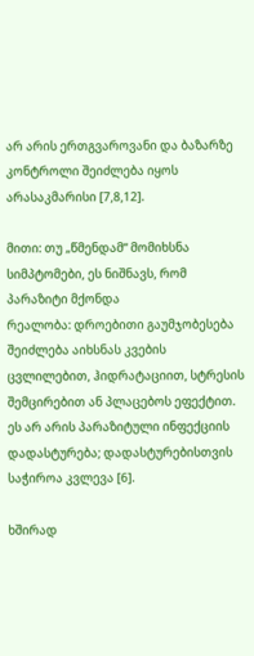არ არის ერთგვაროვანი და ბაზარზე კონტროლი შეიძლება იყოს არასაკმარისი [7,8,12].

მითი: თუ „წმენდამ“ მომიხსნა სიმპტომები, ეს ნიშნავს, რომ პარაზიტი მქონდა
რეალობა: დროებითი გაუმჯობესება შეიძლება აიხსნას კვების ცვლილებით, ჰიდრატაციით, სტრესის შემცირებით ან პლაცებოს ეფექტით. ეს არ არის პარაზიტული ინფექციის დადასტურება; დადასტურებისთვის საჭიროა კვლევა [6].

ხშირად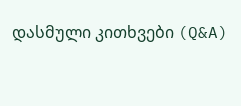დასმული კითხვები (Q&A)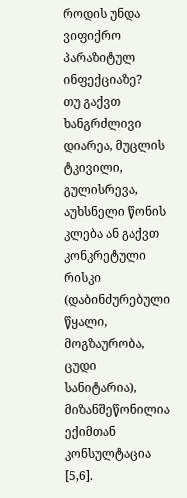როდის უნდა ვიფიქრო პარაზიტულ ინფექციაზე?
თუ გაქვთ ხანგრძლივი დიარეა, მუცლის ტკივილი, გულისრევა, აუხსნელი წონის კლება ან გაქვთ კონკრეტული რისკი (დაბინძურებული წყალი, მოგზაურობა, ცუდი სანიტარია), მიზანშეწონილია ექიმთან კონსულტაცია [5,6].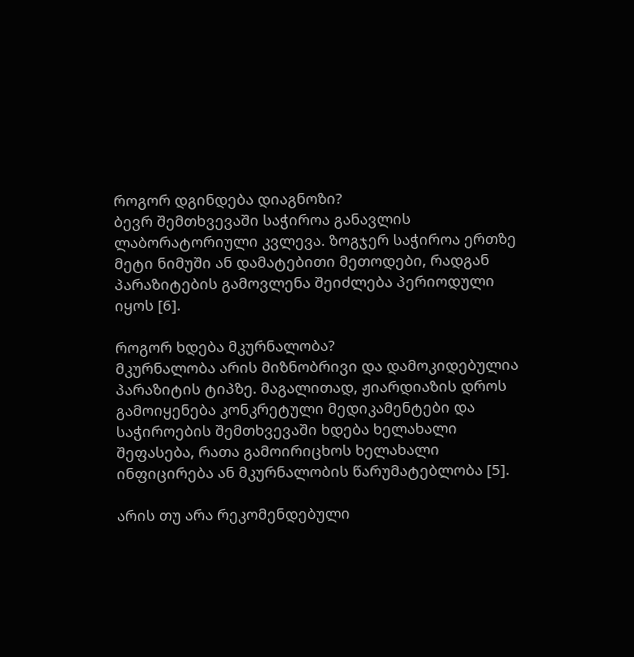როგორ დგინდება დიაგნოზი?
ბევრ შემთხვევაში საჭიროა განავლის ლაბორატორიული კვლევა. ზოგჯერ საჭიროა ერთზე მეტი ნიმუში ან დამატებითი მეთოდები, რადგან პარაზიტების გამოვლენა შეიძლება პერიოდული იყოს [6].

როგორ ხდება მკურნალობა?
მკურნალობა არის მიზნობრივი და დამოკიდებულია პარაზიტის ტიპზე. მაგალითად, ჟიარდიაზის დროს გამოიყენება კონკრეტული მედიკამენტები და საჭიროების შემთხვევაში ხდება ხელახალი შეფასება, რათა გამოირიცხოს ხელახალი ინფიცირება ან მკურნალობის წარუმატებლობა [5].

არის თუ არა რეკომენდებული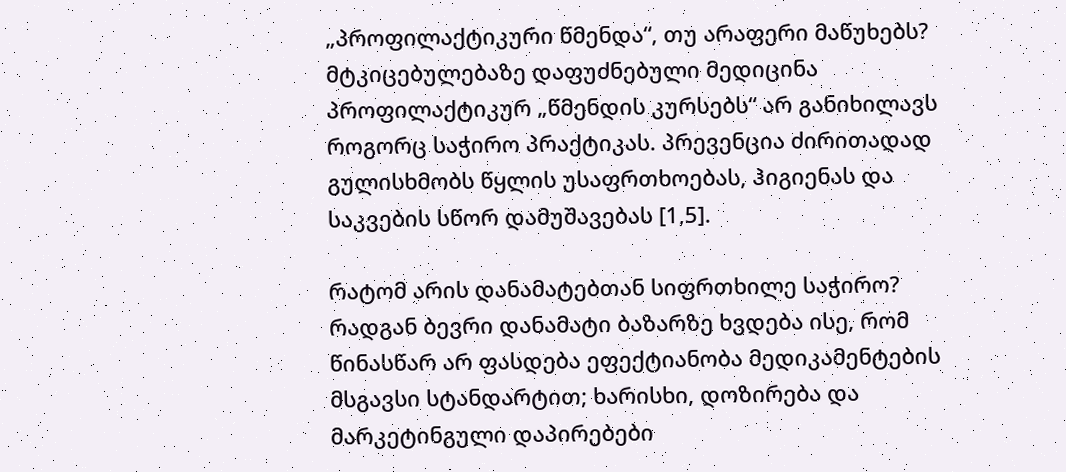„პროფილაქტიკური წმენდა“, თუ არაფერი მაწუხებს?
მტკიცებულებაზე დაფუძნებული მედიცინა პროფილაქტიკურ „წმენდის კურსებს“ არ განიხილავს როგორც საჭირო პრაქტიკას. პრევენცია ძირითადად გულისხმობს წყლის უსაფრთხოებას, ჰიგიენას და საკვების სწორ დამუშავებას [1,5].

რატომ არის დანამატებთან სიფრთხილე საჭირო?
რადგან ბევრი დანამატი ბაზარზე ხვდება ისე, რომ წინასწარ არ ფასდება ეფექტიანობა მედიკამენტების მსგავსი სტანდარტით; ხარისხი, დოზირება და მარკეტინგული დაპირებები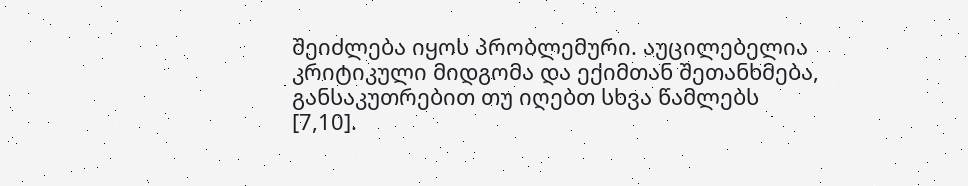შეიძლება იყოს პრობლემური. აუცილებელია კრიტიკული მიდგომა და ექიმთან შეთანხმება, განსაკუთრებით თუ იღებთ სხვა წამლებს [7,10].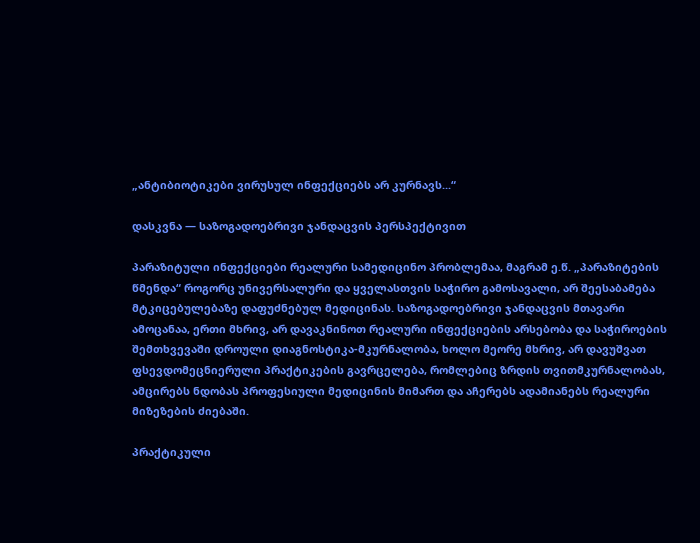„ანტიბიოტიკები ვირუსულ ინფექციებს არ კურნავს...“

დასკვნა — საზოგადოებრივი ჯანდაცვის პერსპექტივით

პარაზიტული ინფექციები რეალური სამედიცინო პრობლემაა, მაგრამ ე.წ. „პარაზიტების წმენდა“ როგორც უნივერსალური და ყველასთვის საჭირო გამოსავალი, არ შეესაბამება მტკიცებულებაზე დაფუძნებულ მედიცინას. საზოგადოებრივი ჯანდაცვის მთავარი ამოცანაა, ერთი მხრივ, არ დავაკნინოთ რეალური ინფექციების არსებობა და საჭიროების შემთხვევაში დროული დიაგნოსტიკა-მკურნალობა, ხოლო მეორე მხრივ, არ დავუშვათ ფსევდომეცნიერული პრაქტიკების გავრცელება, რომლებიც ზრდის თვითმკურნალობას, ამცირებს ნდობას პროფესიული მედიცინის მიმართ და აჩერებს ადამიანებს რეალური მიზეზების ძიებაში.

პრაქტიკული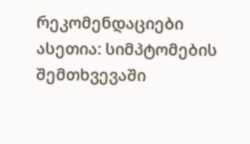რეკომენდაციები ასეთია: სიმპტომების შემთხვევაში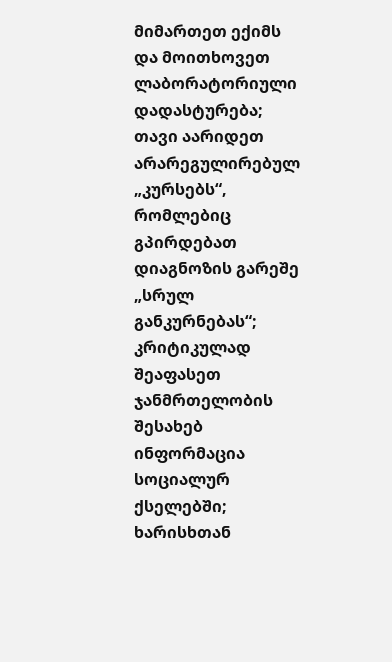მიმართეთ ექიმს და მოითხოვეთ ლაბორატორიული დადასტურება; თავი აარიდეთ არარეგულირებულ „კურსებს“, რომლებიც გპირდებათ დიაგნოზის გარეშე „სრულ განკურნებას“; კრიტიკულად შეაფასეთ ჯანმრთელობის შესახებ ინფორმაცია სოციალურ ქსელებში; ხარისხთან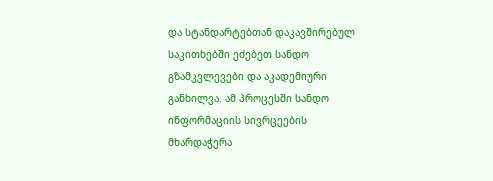და სტანდარტებთან დაკავშირებულ საკითხებში ეძებეთ სანდო გზამკვლევები და აკადემიური განხილვა. ამ პროცესში სანდო ინფორმაციის სივრცეების მხარდაჭერა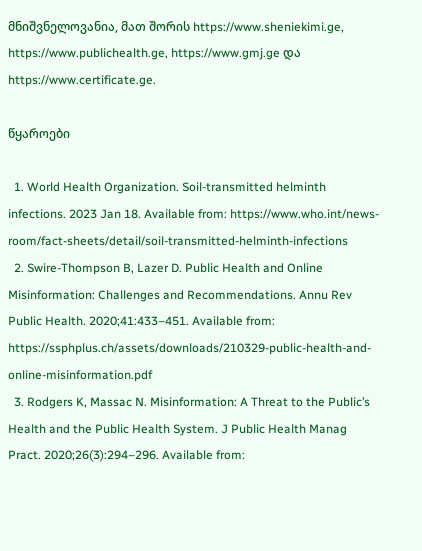მნიშვნელოვანია, მათ შორის https://www.sheniekimi.ge, https://www.publichealth.ge, https://www.gmj.ge და https://www.certificate.ge.

წყაროები

  1. World Health Organization. Soil-transmitted helminth infections. 2023 Jan 18. Available from: https://www.who.int/news-room/fact-sheets/detail/soil-transmitted-helminth-infections
  2. Swire-Thompson B, Lazer D. Public Health and Online Misinformation: Challenges and Recommendations. Annu Rev Public Health. 2020;41:433–451. Available from: https://ssphplus.ch/assets/downloads/210329-public-health-and-online-misinformation.pdf
  3. Rodgers K, Massac N. Misinformation: A Threat to the Public’s Health and the Public Health System. J Public Health Manag Pract. 2020;26(3):294–296. Available from: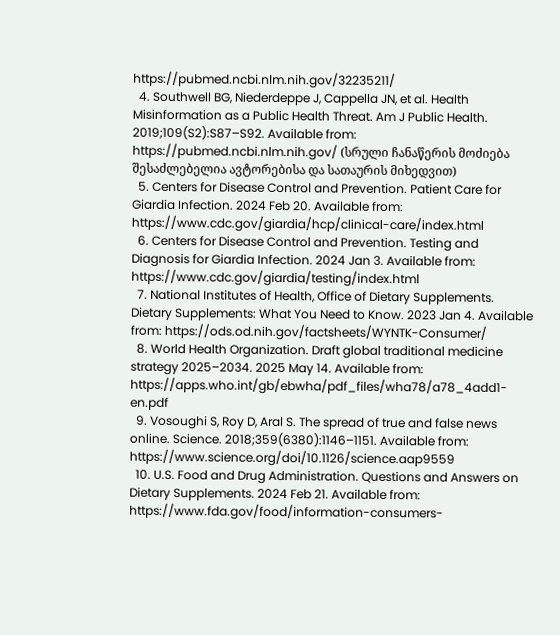https://pubmed.ncbi.nlm.nih.gov/32235211/
  4. Southwell BG, Niederdeppe J, Cappella JN, et al. Health Misinformation as a Public Health Threat. Am J Public Health. 2019;109(S2):S87–S92. Available from: https://pubmed.ncbi.nlm.nih.gov/ (სრული ჩანაწერის მოძიება შესაძლებელია ავტორებისა და სათაურის მიხედვით)
  5. Centers for Disease Control and Prevention. Patient Care for Giardia Infection. 2024 Feb 20. Available from: https://www.cdc.gov/giardia/hcp/clinical-care/index.html
  6. Centers for Disease Control and Prevention. Testing and Diagnosis for Giardia Infection. 2024 Jan 3. Available from: https://www.cdc.gov/giardia/testing/index.html
  7. National Institutes of Health, Office of Dietary Supplements. Dietary Supplements: What You Need to Know. 2023 Jan 4. Available from: https://ods.od.nih.gov/factsheets/WYNTK-Consumer/
  8. World Health Organization. Draft global traditional medicine strategy 2025–2034. 2025 May 14. Available from: https://apps.who.int/gb/ebwha/pdf_files/wha78/a78_4add1-en.pdf
  9. Vosoughi S, Roy D, Aral S. The spread of true and false news online. Science. 2018;359(6380):1146–1151. Available from: https://www.science.org/doi/10.1126/science.aap9559
  10. U.S. Food and Drug Administration. Questions and Answers on Dietary Supplements. 2024 Feb 21. Available from: https://www.fda.gov/food/information-consumers-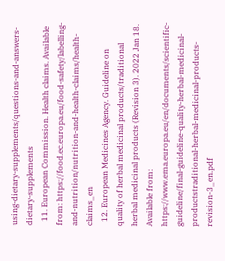using-dietary-supplements/questions-and-answers-dietary-supplements
  11. European Commission. Health claims. Available from: https://food.ec.europa.eu/food-safety/labelling-and-nutrition/nutrition-and-health-claims/health-claims_en
  12. European Medicines Agency. Guideline on quality of herbal medicinal products/traditional herbal medicinal products (Revision 3). 2022 Jan 18. Available from: https://www.ema.europa.eu/en/documents/scientific-guideline/final-guideline-quality-herbal-medicinal-productstraditional-herbal-medicinal-products-revision-3_en.pdf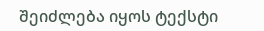შეიძლება იყოს ტექსტი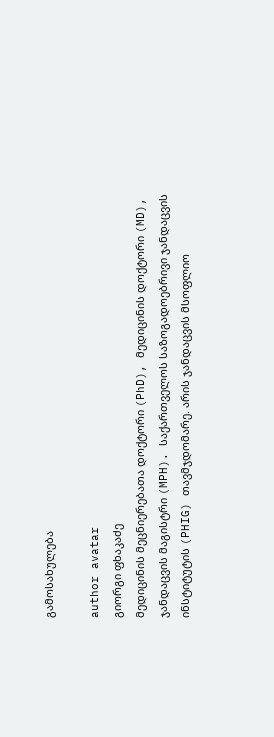გამოსახულება

author avatar
გიორგი ფხაკაძე
მედიცინის მეცნიერებათა დოქტორი (PhD), მედიცინის დოქტორი (MD), ჯანდაცვის მაგისტრი (MPH). საქართველოს საზოგადოებრივი ჯანდაცვის ინსტიტუტის (PHIG) თავმჯდომარე. არის ჯანდაცვის მსოფლიო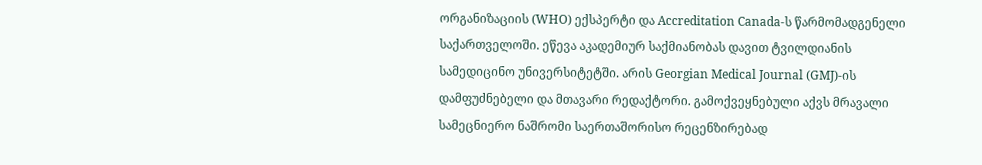ორგანიზაციის (WHO) ექსპერტი და Accreditation Canada-ს წარმომადგენელი საქართველოში. ეწევა აკადემიურ საქმიანობას დავით ტვილდიანის სამედიცინო უნივერსიტეტში. არის Georgian Medical Journal (GMJ)-ის დამფუძნებელი და მთავარი რედაქტორი. გამოქვეყნებული აქვს მრავალი სამეცნიერო ნაშრომი საერთაშორისო რეცენზირებად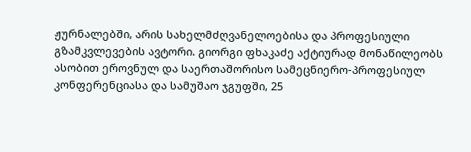ჟურნალებში, არის სახელმძღვანელოებისა და პროფესიული გზამკვლევების ავტორი. გიორგი ფხაკაძე აქტიურად მონაწილეობს ასობით ეროვნულ და საერთაშორისო სამეცნიერო-პროფესიულ კონფერენციასა და სამუშაო ჯგუფში, 25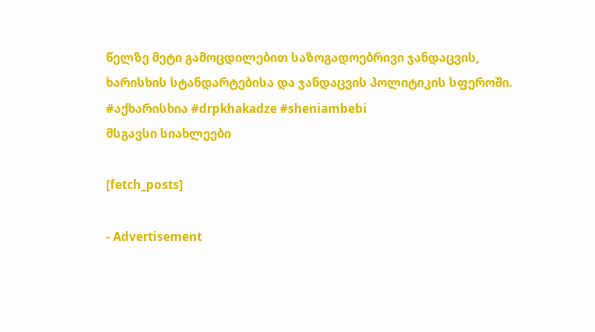წელზე მეტი გამოცდილებით საზოგადოებრივი ჯანდაცვის, ხარისხის სტანდარტებისა და ჯანდაცვის პოლიტიკის სფეროში. #აქხარისხია #drpkhakadze #sheniambebi
მსგავსი სიახლეები

[fetch_posts]

- Advertisement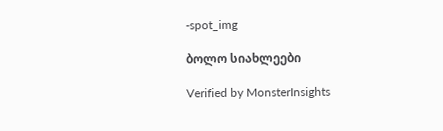-spot_img

ბოლო სიახლეები

Verified by MonsterInsights